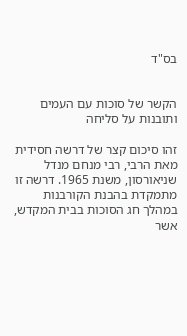בס"ד


הקשר של סוכות עם העמים ותובנות על סליחה

זהו סיכום קצר של דרשה חסידית מאת הרבי, רבי מנחם מנדל שניאורסון, משנת 1965. דרשה זו מתמקדת בהבנת הקורבנות במהלך חג הסוכות בבית המקדש, אשר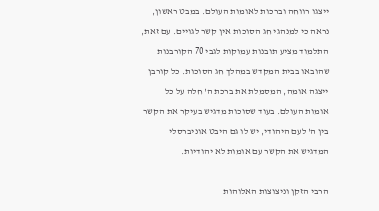ייצגו רווחה וברכות לאומות העולם. במבט ראשון, נראה כי למנהגי חג הסוכות אין קשר לגויים. עם זאת, התלמוד מציע תובנות עמוקות לגבי 70 הקורבנות שהובאו בבית המקדש במהלך חג הסוכות. כל קורבן ייצגה אומה, המסמלת את ברכת ה' חלה על כל אומות העולם. בעוד שסוכות מדגיש בעיקר את הקשר בין ה' לעם היהודי, יש לו גם היבט אוניברסלי המדגיש את הקשר עם אומות לא יהודיות.

הרבי הזקן וניצוצות האלוהות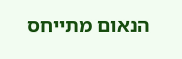הנאום מתייחס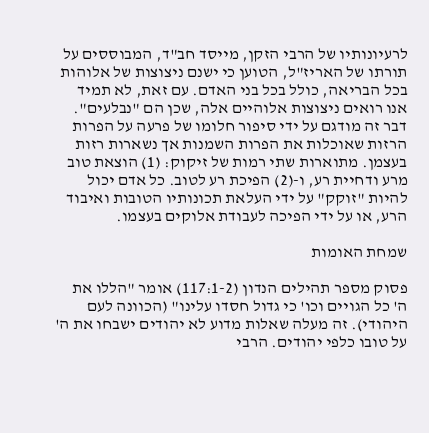לרעיונותיו של הרבי הזקן, מייסד חב"ד, המבוססים על תורתו של האריז"ל, הטוען כי ישנם ניצוצות של אלוהות בכל הבריאה, כולל בכל בני האדם. עם זאת, לא תמיד אנו רואים ניצוצות אלוהיים אלה, שכן הם "נבלעים". דבר זה מודגם על ידי סיפור חלומו של פרעה על הפרות הרזות שאוכלות את הפרות השמנות אך נשארות רזות בעצמן. מתוארות שתי רמות של זיקוק: (1) הוצאת טוב מרע ודחיית רע, ו-(2) הפיכת רע לטוב. כל אדם יכול להיות "זוקק" על ידי העלאת תכונותיו הטובות ואיבוד הרע, או על ידי הפיכה לעבודת אלוקים בעצמו.

שמחת האומות

פסוק מספר תהילים הנדון (117:1-2) אומר "הללו את ה' כל הגויים וכו' כי גדול חסדו עלינו" (הכוונה לעם היהודי). זה מעלה שאלות מדוע לא יהודים ישבחו את ה' על טובו כלפי יהודים. הרבי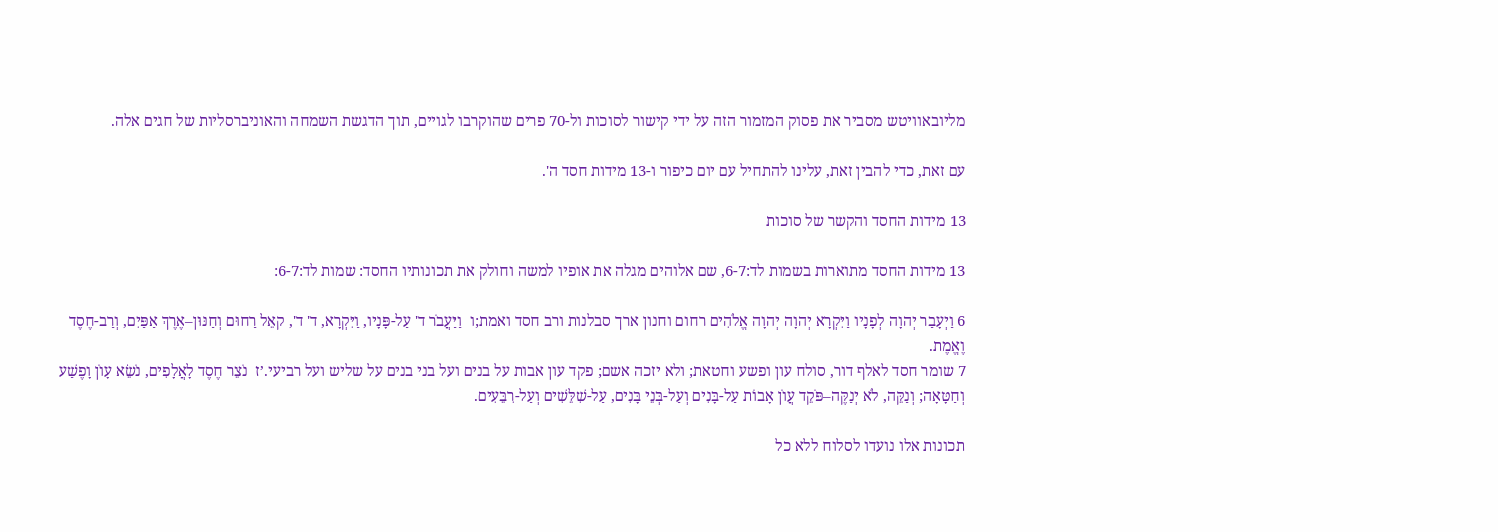מליובאוויטש מסביר את פסוק המזמור הזה על ידי קישור לסוכות ול-70 פרים שהוקרבו לגויים, תוך הדגשת השמחה והאוניברסליות של חגים אלה.

עם זאת, כדי להבין זאת, עלינו להתחיל עם יום כיפור ו-13 מידות חסד ה'.

13 מידות החסד והקשר של סוכות

13 מידות החסד מתוארות בשמות לד:6-7, שם אלוהים מגלה את אופיו למשה וחולק את תכונותיו החסד: שמות לד:6-7:

6 וַיְעָבַר יְהוָה לְפָנָיו וַיִּקְרָא יְהוָה יְהוָה אֱלֹהִים רחום וחנון ארך סבלנות ורב חסד ואמת;ו  וַיַּעֲבֹר ד' עַל-פָּנָיו, וַיִּקְרָא, ד' ד', קאֵל רַחוּם וְחַנּוּן–אֶרֶךְ אַפַּיִם, וְרַב-חֶסֶד וֶאֱמֶת.
7 שומר חסד לאלף דור, סולח עון ופשע וחטאת; ולא יזכה אשם; פקד עון אבות על בנים ועל בני בנים על שליש ועל רביעי.’ז  נֹצֵר חֶסֶד לָאֲלָפִים, נֹשֵׂא עָוֺן וָפֶשַׁע וְחַטָּאָה; וְנַקֵּה, לֹא יְנַקֶּה–פֹּקֵד עֲוֺן אָבוֹת עַל-בָּנִים וְעַל-בְּנֵי בָּנִים, עַל-שִׁלֵּשִׁים וְעַל-רִבֵּעִים.

תכונות אלו נועדו לסלוח ללא כל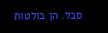סבל. הן בולטות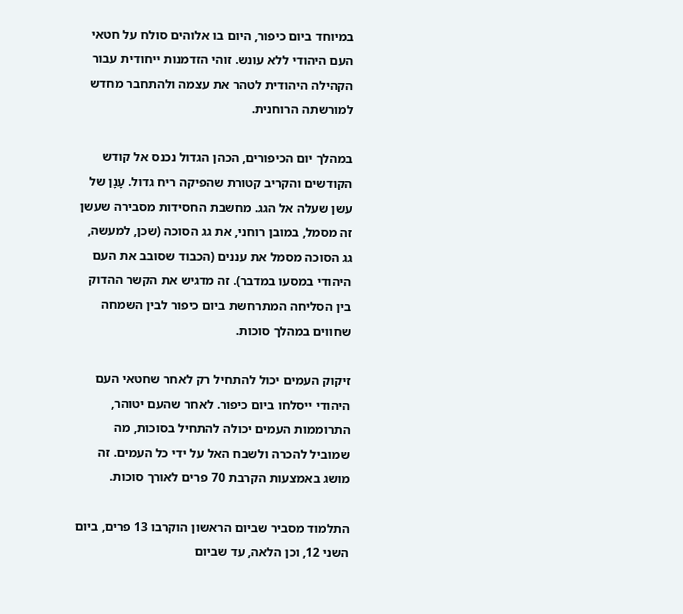במיוחד ביום כיפור, היום בו אלוהים סולח על חטאי העם היהודי ללא עונש. זוהי הזדמנות ייחודית עבור הקהילה היהודית לטהר את עצמה ולהתחבר מחדש למורשתה הרוחנית.

במהלך יום הכיפורים, הכהן הגדול נכנס אל קודש הקודשים והקריב קטורת שהפיקה ריח גדול. עָנָן של עשן שעלה אל הגג. מחשבת החסידות מסבירה שעשן זה מסמל, במובן רוחני, את גג הסוכה (שכן, למעשה, גג הסוכה מסמל את עננים (הכבוד שסובב את העם היהודי במסעו במדבר). זה מדגיש את הקשר ההדוק בין הסליחה המתרחשת ביום כיפור לבין השמחה שחווים במהלך סוכות.

זיקוק העמים יכול להתחיל רק לאחר שחטאי העם היהודי ייסלחו ביום כיפור. לאחר שהעם יטוהר, התרוממות העמים יכולה להתחיל בסוכות, מה שמוביל להכרה ולשבח האל על ידי כל העמים. זה מושג באמצעות הקרבת 70 פרים לאורך סוכות.

התלמוד מסביר שביום הראשון הוקרבו 13 פרים, ביום השני 12, וכן הלאה, עד שביום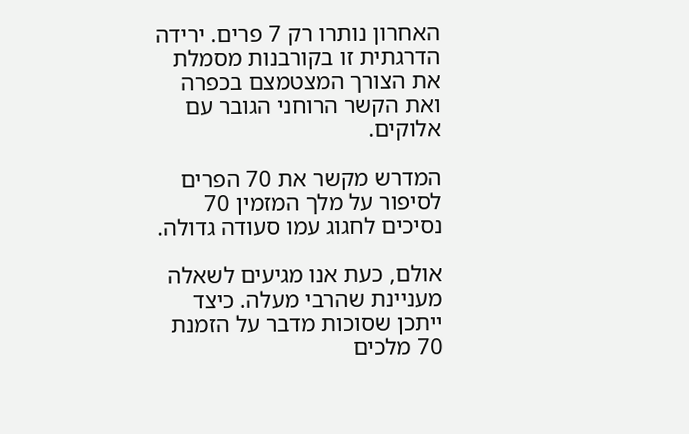האחרון נותרו רק 7 פרים. ירידה הדרגתית זו בקורבנות מסמלת את הצורך המצטמצם בכפרה ואת הקשר הרוחני הגובר עם אלוקים.

המדרש מקשר את 70 הפרים לסיפור על מלך המזמין 70 נסיכים לחגוג עמו סעודה גדולה.

אולם, כעת אנו מגיעים לשאלה מעניינת שהרבי מעלה. כיצד ייתכן שסוכות מדבר על הזמנת 70 מלכים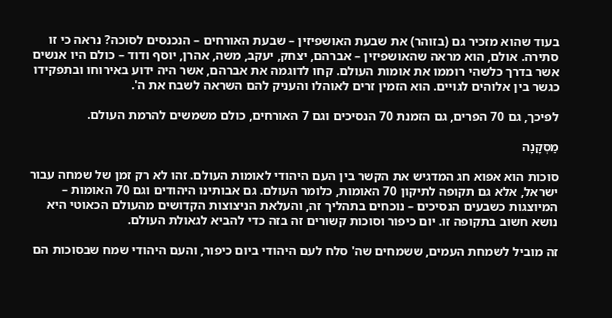בעוד שהוא מזכיר גם (בזוהר) את שבעת האושפיזין – שבעת האורחים – הנכנסים לסוכה? נראה כי זו סתירה. אולם, הוא מראה שהאושפיזין – אברהם, יצחק, יעקב, משה, אהרן, יוסף ודוד – כולם היו אנשים אשר בדרך כלשהי רוממו את אומות העולם. קחו לדוגמה את אברהם, אשר היה ידוע באירוחו ובתפקידו כגשר בין אלוהים לגויים. הוא הזמין זרים לאוהלו והעניק להם השראה לשבח את ה'.

לפיכך, גם 70 הפרים, גם הזמנת 70 הנסיכים וגם 7 האורחים, כולם משמשים להרמת העולם.

מַסְקָנָה

סוכות הוא אפוא חג המדגיש את הקשר בין העם היהודי לאומות העולם. זהו לא רק זמן של שמחה עבור ישראל, אלא גם תקופה לתיקון 70 האומות, כלומר העולם. גם אבותינו היהודים וגם 70 האומות – המיוצגות כשבעים הנסיכים – נוכחים בתהליך זה, והעלאת הניצוצות הקדושים מהעולם הכאוטי היא נושא חשוב בתקופה זו. יום כיפור וסוכות קשורים זה בזה כדי להביא לגאולת העולם.

זה מוביל לשמחת העמים, ששמחים שה' סלח לעם היהודי ביום כיפור, והעם היהודי שמח שבסוכות הם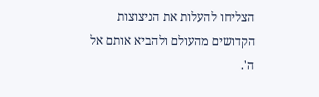הצליחו להעלות את הניצוצות הקדושים מהעולם ולהביא אותם אל ה'.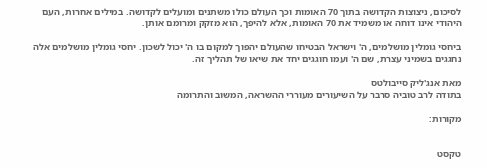לסיכום, ניצוצות הקדושה בתוך 70 האומות וכך העולם כולו משתנים ומועלים לקדושה. במילים אחרות, העם היהודי אינו דוחה או משמיד את 70 האומות, אלא להיפך, הוא מזקק ומרומם אותן.

ביחסי גומלין מושלמים, ה' וישראל הבטיחו שהעולם יהפוך למקום בו ה' יכול לשכון. יחסי גומלין מושלמים אלה נחגגים בשמיני עצרת, שם ה' ועמו חוגגים יחד את שיאו של תהליך זה.

מאת אנג'ליק סייבולטס
בתודה לרב טוביה סרבר על השיעורים מעוררי ההשראה, המשוב והתרומה

מקורות:


טקסט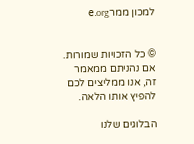למכון ממרe.org


© כל הזכויות שמורות. אם נהניתם ממאמר זה, אנו ממליצים לכם להפיץ אותו הלאה.

הבלוגים שלנו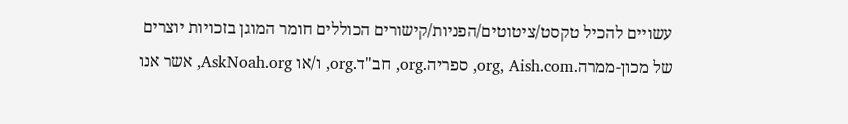עשויים להכיל טקסט/ציטוטים/הפניות/קישורים הכוללים חומר המוגן בזכויות יוצרים של מכון-ממרה.org, Aish.com, ספריה.org, חב"ד.org, ו/או AskNoah.org, אשר אנו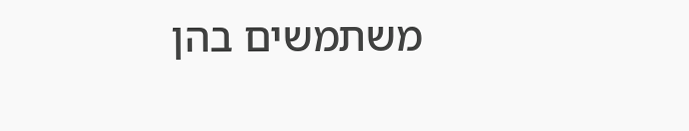משתמשים בהן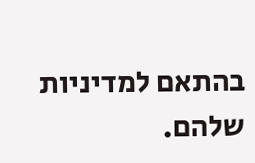בהתאם למדיניות שלהם.